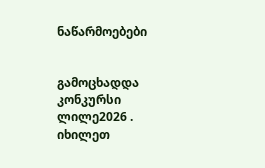ნაწარმოებები


გამოცხადდა კონკურსი ლილე2026 . იხილეთ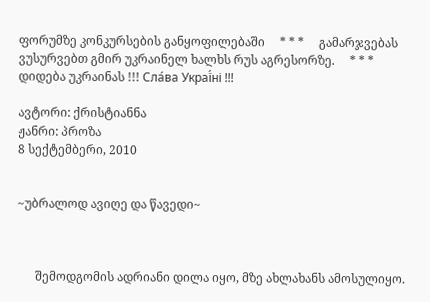ფორუმზე კონკურსების განყოფილებაში     * * *     გამარჯვებას ვუსურვებთ გმირ უკრაინელ ხალხს რუს აგრესორზე.     * * *     დიდება უკრაინას !!! Сла́ва Украї́ні !!!

ავტორი: ქრისტიანნა
ჟანრი: პროზა
8 სექტემბერი, 2010


~უბრალოდ ავიღე და წავედი~



      შემოდგომის ადრიანი დილა იყო, მზე ახლახანს ამოსულიყო.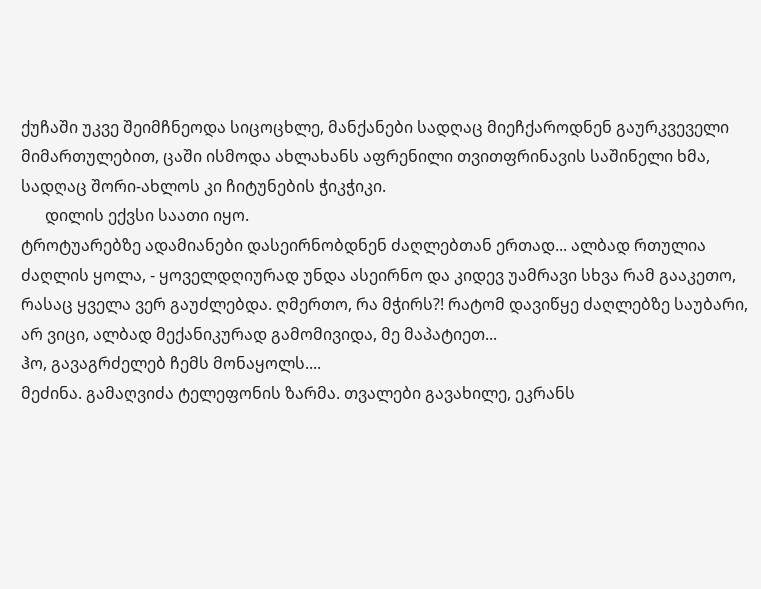ქუჩაში უკვე შეიმჩნეოდა სიცოცხლე, მანქანები სადღაც მიეჩქაროდნენ გაურკვეველი მიმართულებით, ცაში ისმოდა ახლახანს აფრენილი თვითფრინავის საშინელი ხმა, სადღაც შორი-ახლოს კი ჩიტუნების ჭიკჭიკი.
      დილის ექვსი საათი იყო.
ტროტუარებზე ადამიანები დასეირნობდნენ ძაღლებთან ერთად... ალბად რთულია ძაღლის ყოლა, - ყოველდღიურად უნდა ასეირნო და კიდევ უამრავი სხვა რამ გააკეთო, რასაც ყველა ვერ გაუძლებდა. ღმერთო, რა მჭირს?! რატომ დავიწყე ძაღლებზე საუბარი, არ ვიცი, ალბად მექანიკურად გამომივიდა, მე მაპატიეთ...
ჰო, გავაგრძელებ ჩემს მონაყოლს....
მეძინა. გამაღვიძა ტელეფონის ზარმა. თვალები გავახილე, ეკრანს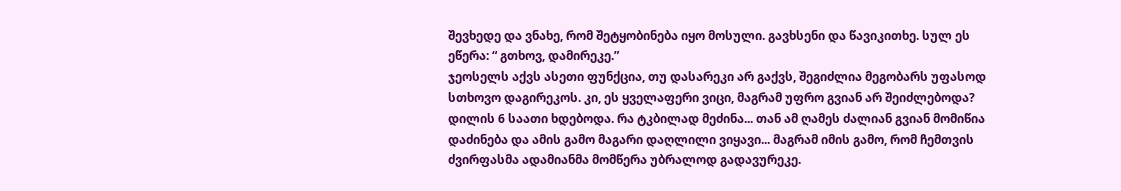შევხედე და ვნახე, რომ შეტყობინება იყო მოსული. გავხსენი და წავიკითხე. სულ ეს ეწერა: “ გთხოვ, დამირეკე.”
ჯეოსელს აქვს ასეთი ფუნქცია, თუ დასარეკი არ გაქვს, შეგიძლია მეგობარს უფასოდ სთხოვო დაგირეკოს. კი, ეს ყველაფერი ვიცი, მაგრამ უფრო გვიან არ შეიძლებოდა? დილის 6 საათი ხდებოდა. რა ტკბილად მეძინა... თან ამ ღამეს ძალიან გვიან მომიწია დაძინება და ამის გამო მაგარი დაღლილი ვიყავი... მაგრამ იმის გამო, რომ ჩემთვის ძვირფასმა ადამიანმა მომწერა უბრალოდ გადავურეკე.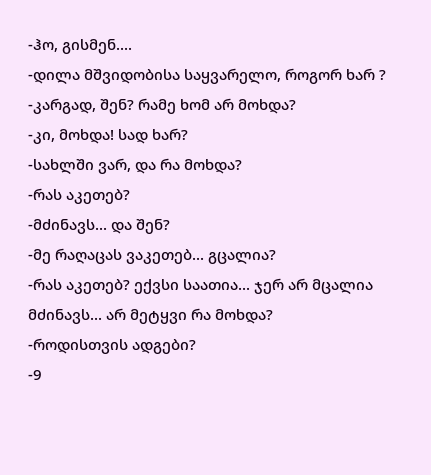-ჰო, გისმენ....
-დილა მშვიდობისა საყვარელო, როგორ ხარ ?
-კარგად, შენ? რამე ხომ არ მოხდა?
-კი, მოხდა! სად ხარ?
-სახლში ვარ, და რა მოხდა?
-რას აკეთებ?
-მძინავს... და შენ?
-მე რაღაცას ვაკეთებ... გცალია?
-რას აკეთებ? ექვსი საათია... ჯერ არ მცალია მძინავს... არ მეტყვი რა მოხდა?
-როდისთვის ადგები?
-9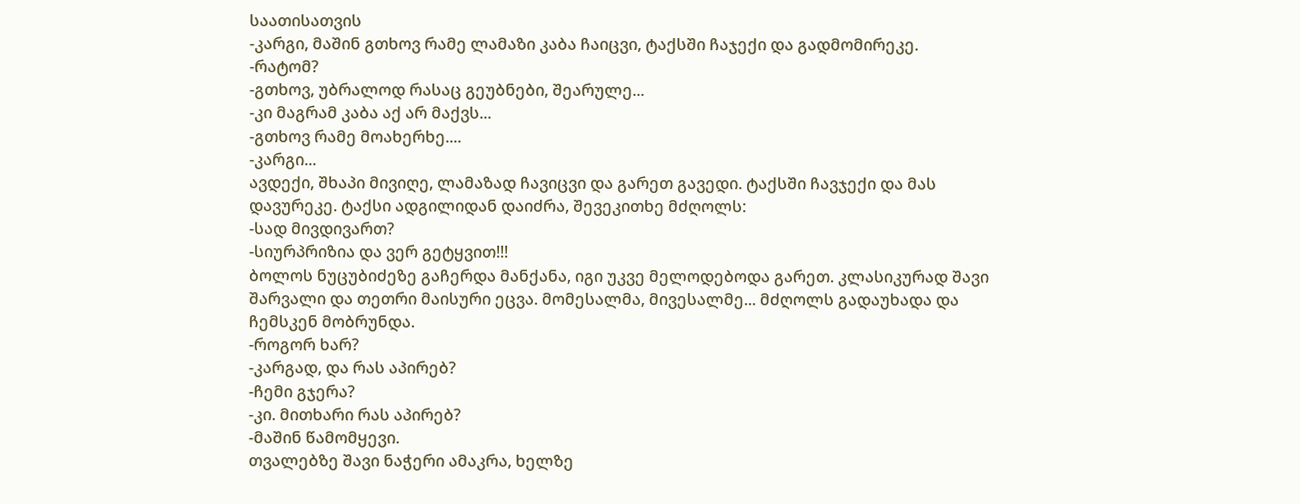საათისათვის
-კარგი, მაშინ გთხოვ რამე ლამაზი კაბა ჩაიცვი, ტაქსში ჩაჯექი და გადმომირეკე.
-რატომ?
-გთხოვ, უბრალოდ რასაც გეუბნები, შეარულე...
-კი მაგრამ კაბა აქ არ მაქვს...
-გთხოვ რამე მოახერხე....
-კარგი...
ავდექი, შხაპი მივიღე, ლამაზად ჩავიცვი და გარეთ გავედი. ტაქსში ჩავჯექი და მას დავურეკე. ტაქსი ადგილიდან დაიძრა, შევეკითხე მძღოლს:
-სად მივდივართ?
-სიურპრიზია და ვერ გეტყვით!!!
ბოლოს ნუცუბიძეზე გაჩერდა მანქანა, იგი უკვე მელოდებოდა გარეთ. კლასიკურად შავი შარვალი და თეთრი მაისური ეცვა. მომესალმა, მივესალმე... მძღოლს გადაუხადა და ჩემსკენ მობრუნდა.
-როგორ ხარ?
-კარგად, და რას აპირებ?
-ჩემი გჯერა?
-კი. მითხარი რას აპირებ?
-მაშინ წამომყევი.
თვალებზე შავი ნაჭერი ამაკრა, ხელზე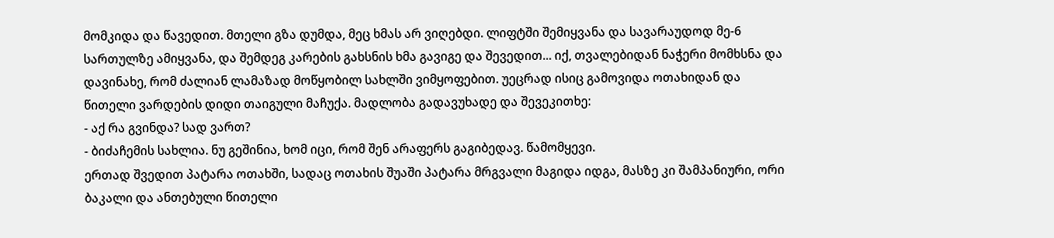მომკიდა და წავედით. მთელი გზა დუმდა, მეც ხმას არ ვიღებდი. ლიფტში შემიყვანა და სავარაუდოდ მე-6 სართულზე ამიყვანა, და შემდეგ კარების გახსნის ხმა გავიგე და შევედით... იქ, თვალებიდან ნაჭერი მომხსნა და დავინახე, რომ ძალიან ლამაზად მოწყობილ სახლში ვიმყოფებით. უეცრად ისიც გამოვიდა ოთახიდან და წითელი ვარდების დიდი თაიგული მაჩუქა. მადლობა გადავუხადე და შევეკითხე:
- აქ რა გვინდა? სად ვართ?
- ბიძაჩემის სახლია. ნუ გეშინია, ხომ იცი, რომ შენ არაფერს გაგიბედავ. წამომყევი.
ერთად შვედით პატარა ოთახში, სადაც ოთახის შუაში პატარა მრგვალი მაგიდა იდგა, მასზე კი შამპანიური, ორი ბაკალი და ანთებული წითელი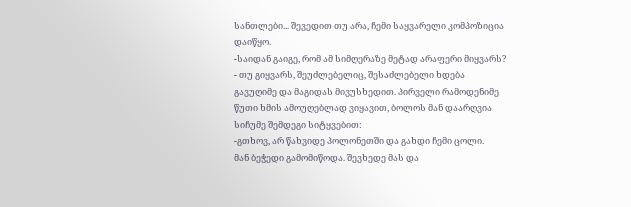სანთლები... შევედით თუ არა, ჩემი საყვარელი კომპოზიცია დაიწყო.
-საიდან გაიგე, რომ ამ სიმღერაზე მეტად არაფერი მიყვარს?
- თუ გიყვარს, შეუძლებელიც, შესაძლებელი ხდება
გავუღიმე და მაგიდას მივუსხედით. პირველი რამოდენიმე წუთი ხმის ამოუღებლად ვიყავით, ბოლოს მან დაარღვია სიჩუმე შემდეგი სიტყვებით:
-გთხოვ, არ წახვიდე პოლონეთში და გახდი ჩემი ცოლი.
მან ბეჭედი გამომიწოდა. შევხედე მას და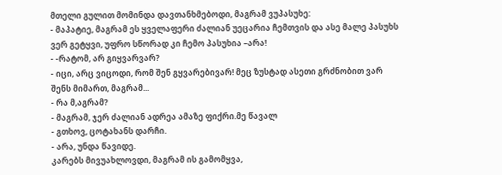მთელი გულით მომინდა დავთანხმებოდი, მაგრამ ვუპასუხე:
- მაპატიე, მაგრამ ეს ყველაფერი ძალიან უეცარია ჩემთვის და ასე მალე პასუხს ვერ გეტყვი, უფრო სწორად კი ჩემო პასუხია –არა!
- -რატომ, არ გიყვარვარ?
- იცი, არც ვიცოდი, რომ შენ გყვარებივარ! მეც ზუსტად ასეთი გრძნობით ვარ შენს მიმართ, მაგრამ...
- რა მ,აგრამ?
- მაგრამ, ჯერ ძალიან ადრეა ამაზე ფიქრი.მე წავალ
- გთხოვ, ცოტახანს დარჩი.
- არა, უნდა წავიდე.
კარებს მივუახლოვდი, მაგრამ ის გამომყვა,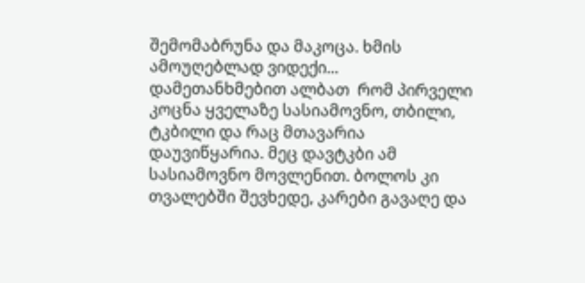შემომაბრუნა და მაკოცა. ხმის ამოუღებლად ვიდექი... დამეთანხმებით ალბათ  რომ პირველი კოცნა ყველაზე სასიამოვნო, თბილი, ტკბილი და რაც მთავარია დაუვიწყარია. მეც დავტკბი ამ სასიამოვნო მოვლენით. ბოლოს კი თვალებში შევხედე, კარები გავაღე და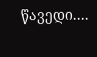წავედი....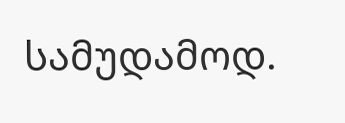სამუდამოდ.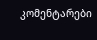კომენტარები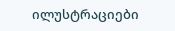ილუსტრაციები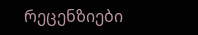რეცენზიები